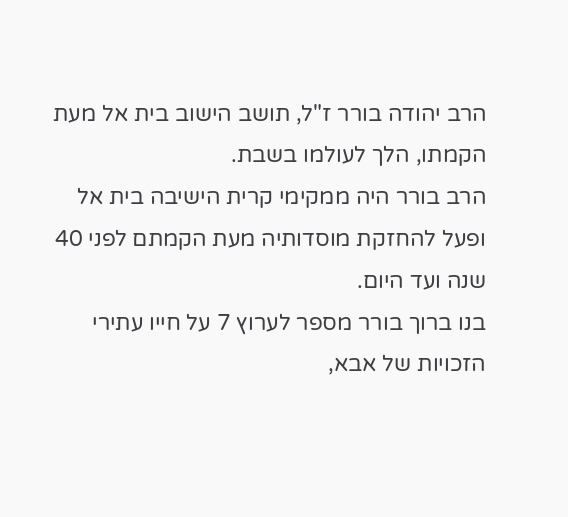הרב יהודה בורר ז"ל, תושב הישוב בית אל מעת הקמתו, הלך לעולמו בשבת.
הרב בורר היה ממקימי קרית הישיבה בית אל ופעל להחזקת מוסדותיה מעת הקמתם לפני 40 שנה ועד היום.
בנו ברוך בורר מספר לערוץ 7 על חייו עתירי הזכויות של אבא,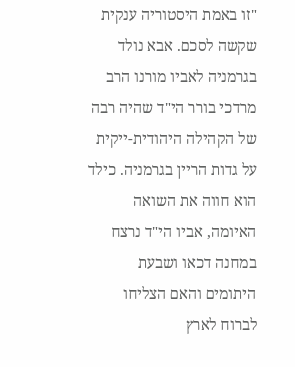"זו באמת היסטוריה ענקית שקשה לסכם. אבא נולד בגרמניה לאביו מורנו הרב מרדכי בורר הי"ד שהיה רבה של הקהילה היהודית-ייקית על גדות הריין בגרמניה. כילד הוא חווה את השואה האיומה, אביו הי"ד נרצח במחנה דכאו ושבעת היתומים והאם הצליחו לברוח לארץ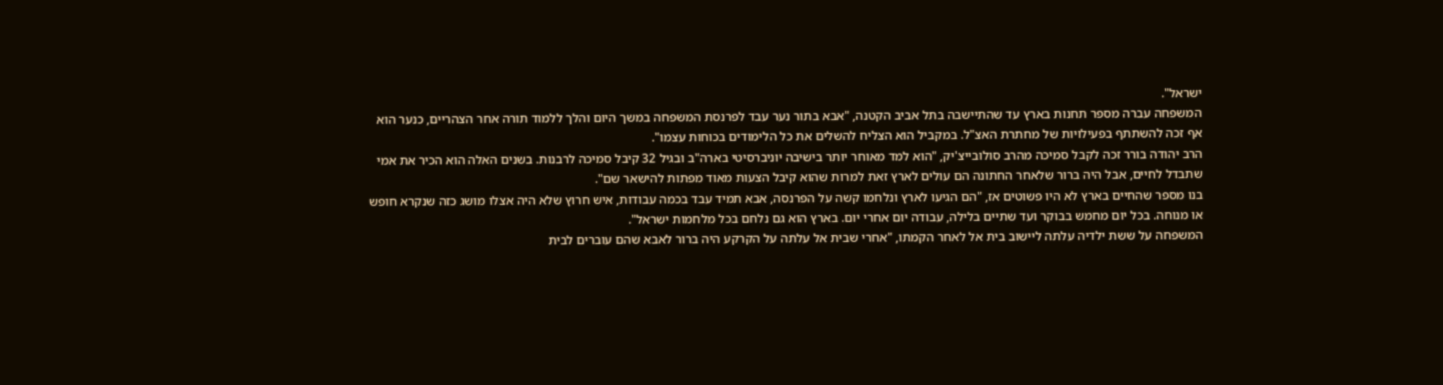ישראל".
המשפחה עברה מספר תחנות בארץ עד שהתיישבה בתל אביב הקטנה, "אבא בתור נער עבד לפרנסת המשפחה במשך היום והלך ללמוד תורה אחר הצהריים, כנער הוא אף זכה להשתתף בפעילויות של מחתרת האצ"ל. במקביל הוא הצליח להשלים את כל הלימודים בכוחות עצמו".
הרב יהודה בורר זכה לקבל סמיכה מהרב סולובייצ'יק, "הוא למד מאוחר יותר בישיבה יוניברסיטי בארה"ב ובגיל 32 קיבל סמיכה לרבנות. בשנים האלה הוא הכיר את אמי שתבדל לחיים, אבל היה ברור שלאחר החתונה הם עולים לארץ זאת למרות שהוא קיבל הצעות מאוד מפתות להישאר שם".
בנו מספר שהחיים בארץ לא היו פשוטים אז, "הם הגיעו לארץ ונלחמו קשה על הפרנסה, אבא תמיד עבד בכמה עבודות, איש חרוץ שלא היה אצלו מושג כזה שנקרא חופש או מנוחה. בכל יום מחמש בבוקר ועד שתיים בלילה, עבודה יום אחרי יום. בארץ הוא גם נלחם בכל מלחמות ישראל".
המשפחה על ששת ילדיה עלתה ליישוב בית אל לאחר הקמתו, "אחרי שבית אל עלתה על הקרקע היה ברור לאבא שהם עוברים לבית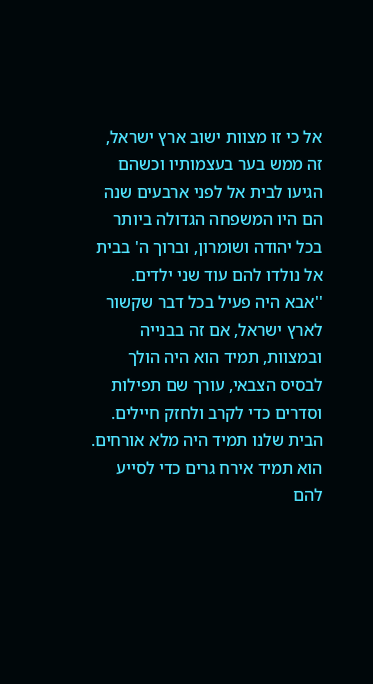אל כי זו מצוות ישוב ארץ ישראל, זה ממש בער בעצמותיו וכשהם הגיעו לבית אל לפני ארבעים שנה הם היו המשפחה הגדולה ביותר בכל יהודה ושומרון, וברוך ה' בבית אל נולדו להם עוד שני ילדים.
''אבא היה פעיל בכל דבר שקשור לארץ ישראל, אם זה בבנייה ובמצוות, תמיד הוא היה הולך לבסיס הצבאי, עורך שם תפילות וסדרים כדי לקרב ולחזק חיילים. הבית שלנו תמיד היה מלא אורחים. הוא תמיד אירח גרים כדי לסייע להם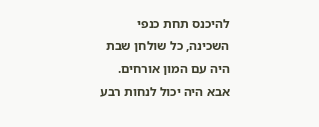להיכנס תחת כנפי השכינה, כל שולחן שבת היה עם המון אורחים. אבא היה יכול לנחות רבע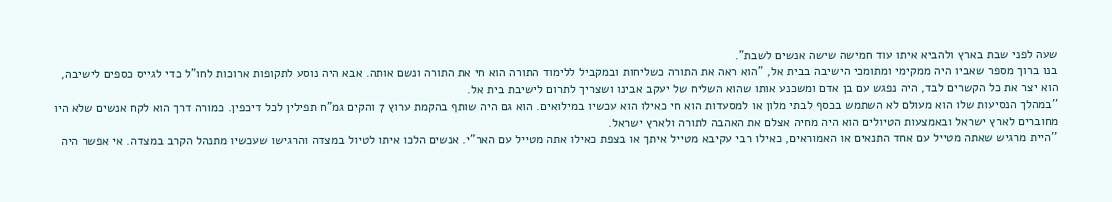שעה לפני שבת בארץ ולהביא איתו עוד חמישה שישה אנשים לשבת".
בנו ברוך מספר שאביו היה ממקימי ומתומכי הישיבה בבית אל, "הוא ראה את התורה כשליחות ובמקביל ללימוד התורה הוא חי את התורה ונשם אותה. אבא היה נוסע לתקופות ארוכות לחו"ל כדי לגייס כספים לישיבה, הוא יצר את כל הקשרים לבד, היה נפגש עם בן אדם ומשכנע אותו שהוא השליח של יעקב אבינו ושצריך לתרום לישיבת בית אל.
''במהלך הנסיעות שלו הוא מעולם לא השתמש בכסף לבתי מלון או למסעדות הוא חי כאילו הוא עכשיו במילואים. הוא גם היה שותף בהקמת ערוץ 7 והקים גמ"ח תפילין לכל דיכפין. כמורה דרך הוא לקח אנשים שלא היו מחוברים לארץ ישראל ובאמצעות הטיולים הוא היה מחיה אצלם את האהבה לתורה ולארץ ישראל.
''היית מרגיש שאתה מטייל עם אחד התנאים או האמוראים, כאילו רבי עקיבא מטייל איתך או בצפת כאילו אתה מטייל עם האר"י. אנשים הלכו איתו לטיול במצדה והרגישו שעכשיו מתנהל הקרב במצדה. אי אפשר היה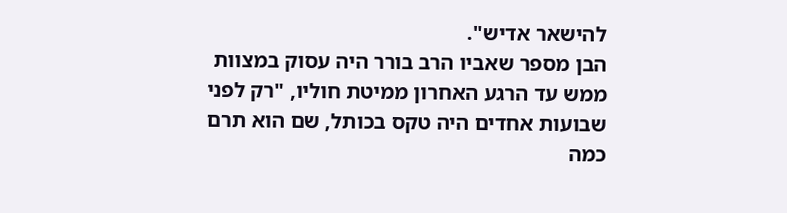להישאר אדיש".
הבן מספר שאביו הרב בורר היה עסוק במצוות ממש עד הרגע האחרון ממיטת חוליו, "רק לפני שבועות אחדים היה טקס בכותל, שם הוא תרם כמה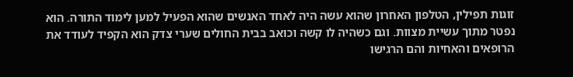זוגות תפילין, הטלפון האחרון שהוא עשה היה לאחד האנשים שהוא הפעיל למען לימוד התורה. הוא נפטר מתוך עשיית מצוות. וגם כשהיה לו קשה וכואב בבית החולים שערי צדק הוא הקפיד לעודד את הרופאים והאחיות והם הרגישו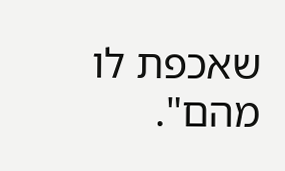שאכפת לו מהם".